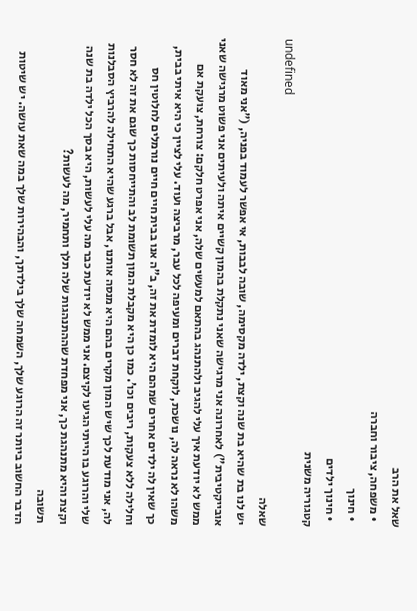שאל את הרב
  • משפחה, ציבור וחברה
  • חינוך
  • חינוך ילדים
קטגוריה משנית
undefined
שאלה
יש לנו בת שהיא בת שנה וקצת, ילדה מקסימה, שובה לבבות, אי אפשר לעמוד בפניה, ("אני מאוד אובייקטיבית") לאחרונה אני מרגישה שאני נתקלת בהמון קשיים איתה ולעיתים אני פשוט מרגישה שאני ממש לא יודעת איך עלי להגיב ולהתנהג בהתאם למעשים שלה, אני אפרט חלקם: צורחת, צועקת אם משהו לא נראה לה, נושכת, לוקחת דברים ומעיפה לכל עבר, מרביצה ועוד. עלי לציין כי היא איתי בבית, כך שאין לה ילדים אחרים שמהם היא לומדת את זה, ב"ה אנו בבית חיים חיים נורמלים לחלוטין חס וחלילה ללא צעקות, ריבים וכו’. כמו כן היא מקבלת המון תשומת לב והתייחסות כך שגם את זה לא חסר לה, אני מודעת לכך שיש המון מקרים בהם היא מנסה אותנו, אבל ברגע שהיא התחילה להרביץ הסבלנות שלי והרוגע בו הייתי הגיעו לקיצם. אני ממש לא יודעת כבר מה עלי לעשות, היא בסך הכל ילדה בת שנה וקצת והיא מתנהגת כך, אני מפחדת שההתנהגות שלה תלך ותחמיר, מה לעשות?
תשובה
הדבר החשוב ביותר זה הרוגע שלך, השמחה שלך בילדתך, והבהירות שלך במה שאת עושה. יש שיטות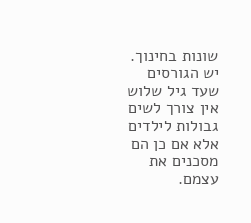שונות בחינוך. יש הגורסים שעד גיל שלוש אין צורך לשים גבולות לילדים אלא אם כן הם מסכנים את עצמם.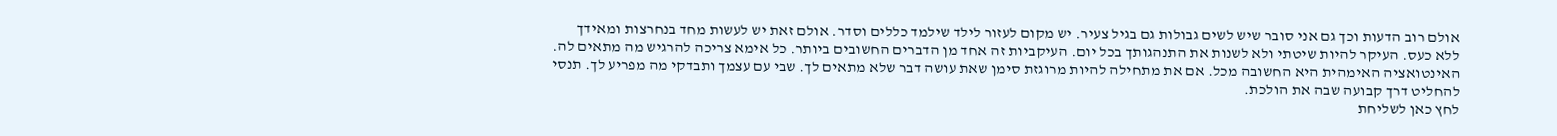אולם רוב הדעות וכך גם אני סובר שיש לשים גבולות גם בגיל צעיר. יש מקום לעזור לילד שילמד כללים וסדר. אולם זאת יש לעשות מחד בנחרצות ומאידך ללא כעס. העיקר להיות שיטתי ולא לשנות את התנהגותך בכל יום. העיקביות זה אחד מן הדברים החשובים ביותר. כל אימא צריכה להרגיש מה מתאים לה. האינטואציה האימהית היא החשובה מכל. אם את מתחילה להיות מרוגזת סימן שאת עושה דבר שלא מתאים לך. שבי עם עצמך ותבדקי מה מפריע לך. תנסי להחליט דרך קבועה שבה את הולכת.
לחץ כאן לשליחת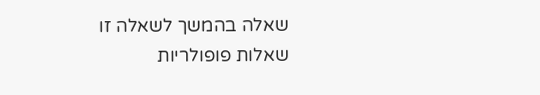שאלה בהמשך לשאלה זו
שאלות פופולריות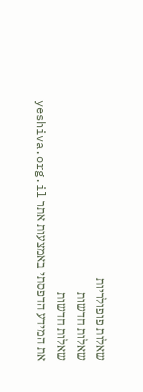שאלות פופולריות
שאלות חדשות
שאלות חדשות
את המידע הדפסתי באמצעות אתר yeshiva.org.il